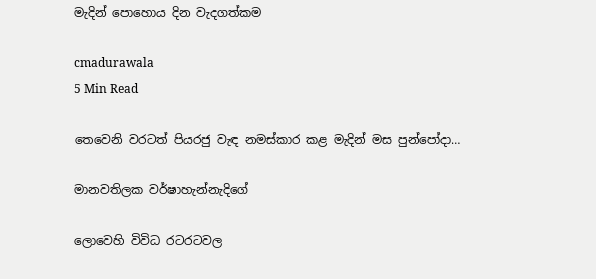මැදින් පොහොය දින වැදගත්කම

cmadurawala
5 Min Read

තෙවෙනි වරටත් පියරජු වැඳ නමස්කාර කළ මැදින් මස පුන්පෝදා…

මානවතිලක වර්ෂාහැන්නැදිගේ

ලොවෙහි විවිධ රටරටවල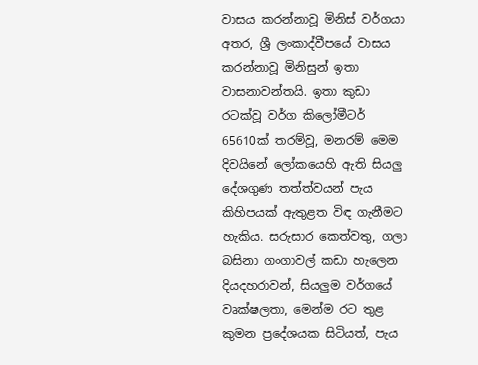වාසය කරන්නාවූ මිනිස් වර්ගයා අතර, ශ්‍රී ලංකාද්වීපයේ වාසය කරන්නාවූ මිනිසුන් ඉතා වාසනාවන්තයි. ඉතා කුඩා රටක්වූ වර්ග කිලෝමීටර් 65610ක් තරම්වූ, මනරම් මෙම දිවයිනේ ලෝකයෙහි ඇති සියලු දේශගුණ තත්ත්වයන් පැය කිහිපයක් ඇතුළත විඳ ගැනීමට හැකිය. සරුසාර කෙත්වතු, ගලා බසිනා ගංගාවල් කඩා හැලෙන දියදහරාවන්, සියලුම වර්ගයේ වෘක්ෂලතා, මෙන්ම රට තුළ කුමන ප්‍රදේශයක සිටියත්, පැය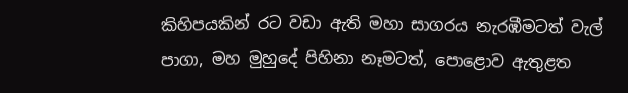කිහිපයකින් රට වඩා ඇති මහා සාගරය නැරඹීමටත් වැල් පාගා, මහ මුහුදේ පිහිනා නෑමටත්, පොළොව ඇතුළත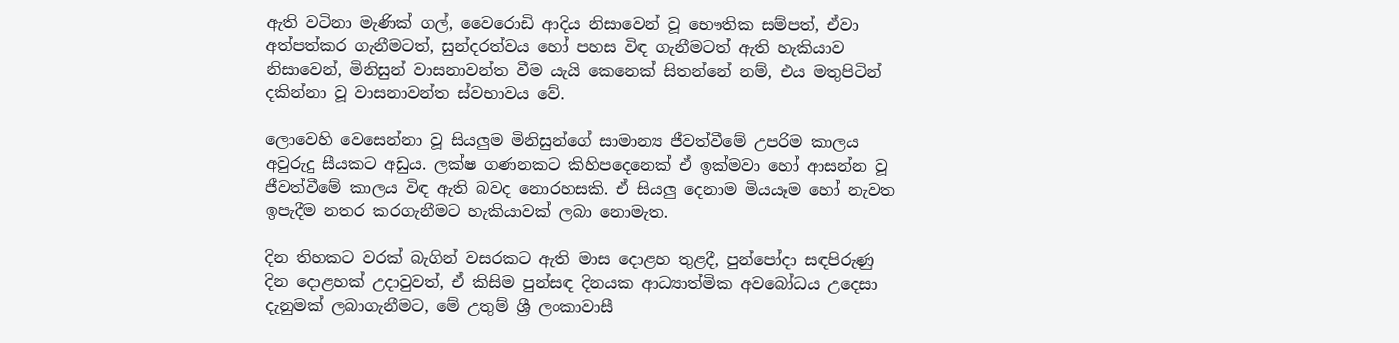ඇති වටිනා මැණික් ගල්, වෛරොඩි ආදිය නිසාවෙන් වූ භෞතික සම්පත්, ඒවා අත්පත්කර ගැනීමටත්, සුන්දරත්වය හෝ පහස විඳ ගැනීමටත් ඇති හැකියාව නිසාවෙන්, මිනිසුන් වාසනාවන්ත වීම යැයි කෙනෙක් සිතන්නේ නම්, එය මතුපිටින් දකින්නා වූ වාසනාවන්ත ස්වභාවය වේ.

ලොවෙහි වෙසෙන්නා වූ සියලුම මිනිසුන්ගේ සාමාන්‍ය ජීවත්වීමේ උපරිම කාලය අවුරුදු සීයකට අඩුය. ලක්ෂ ගණනකට කිහිපදෙනෙක් ඒ ඉක්මවා හෝ ආසන්න වූ ජීවත්වීමේ කාලය විඳ ඇති බවද නොරහසකි. ඒ සියලු දෙනාම මියයෑම හෝ නැවත ඉපැදීම නතර කරගැනීමට හැකියාවක් ලබා නොමැත.

දින තිහකට වරක් බැගින් වසරකට ඇති මාස දොළහ තුළදී, පුන්පෝදා සඳපිරුණු දින දොළහක් උදාවුවත්, ඒ කිසිම පුන්සඳ දිනයක ආධ්‍යාත්මික අවබෝධය උදෙසා දැනුමක් ලබාගැනීමට, මේ උතුම් ශ්‍රී ලංකාවාසී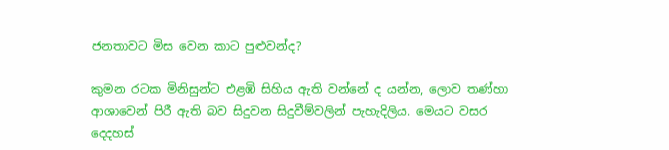ජනතාවට මිස වෙන කාට පුළුවන්ද?

කුමන රටක මිනිසුන්ට එළඹි සිහිය ඇති වන්නේ ද යන්න, ලොව තණ්හා ආශාවෙන් පිරී ඇති බව සිදුවන සිදුවීම්වලින් පැහැදිලිය. මෙයට වසර දෙදහස්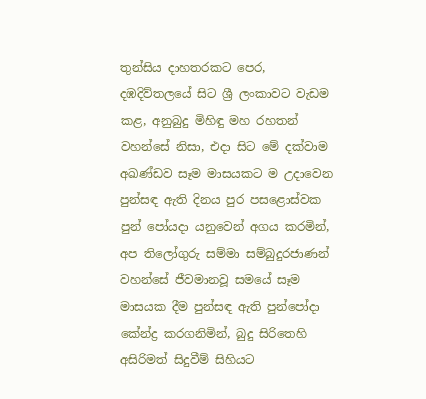තුන්සිය දාහතරකට පෙර, දඹදිව්තලයේ සිට ශ්‍රී ලංකාවට වැඩම කළ, අනුබුදු මිහිඳු මහ රහතන් වහන්සේ නිසා, එදා සිට මේ දක්වාම අඛණ්ඩව සෑම මාසයකට ම උදාවෙන පුන්සඳ ඇති දිනය පුර පසළොස්වක පුන් පෝයදා යනුවෙන් අගය කරමින්, අප තිලෝගුරු සම්මා සම්බුදුරජාණන් වහන්සේ ජීවමානවූ සමයේ සෑම මාසයක දීම පුන්සඳ ඇති පුන්පෝදා කේන්ද්‍ර කරගනිමින්, බුදු සිරිතෙහි අසිරිමත් සිදුවීම් සිහියට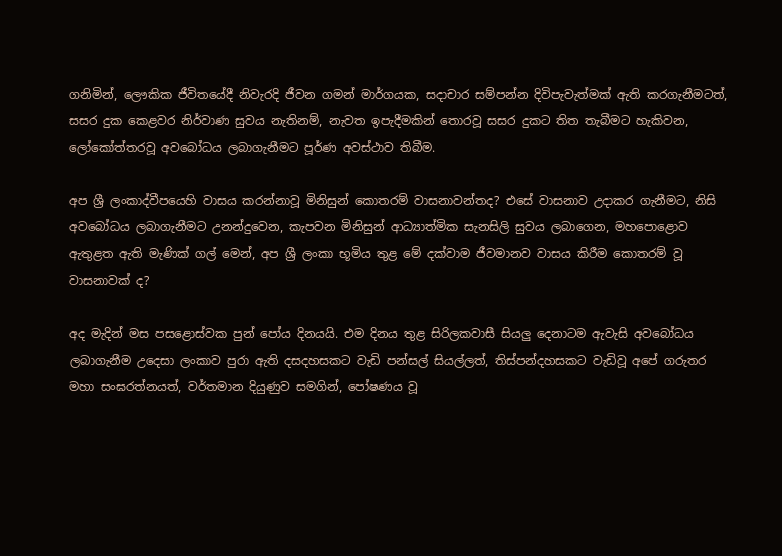ගනිමින්, ලෞකික ජීවිතයේදී නිවැරදි ජීවන ගමන් මාර්ගයක, සදාචාර සම්පන්න දිවිපැවැත්මක් ඇති කරගැනීමටත්, සසර දුක කෙළවර නිර්වාණ සුවය නැතිනම්, නැවත ඉපැදීමකින් තොරවූ සසර දුකට තිත තැබීමට හැකිවන, ලෝකෝත්තරවූ අවබෝධය ලබාගැනීමට පූර්ණ අවස්ථාව තිබීම.

අප ශ්‍රී ලංකාද්වීපයෙහි වාසය කරන්නාවූ මිනිසුන් කොතරම් වාසනාවන්තද? එසේ වාසනාව උදාකර ගැනීමට, නිසි අවබෝධය ලබාගැනීමට උනන්දුවෙන, කැපවන මිනිසුන් ආධ්‍යාත්මික සැනසිලි සුවය ලබාගෙන, මහපොළොව ඇතුළත ඇති මැණික් ගල් මෙන්, අප ශ්‍රී ලංකා භූමිය තුළ මේ දක්වාම ජීවමානව වාසය කිරීම කොතරම් වූ වාසනාවක් ද?

අද මැදින් මස පසළොස්වක පුන් පෝය දිනයයි. එම දිනය තුළ සිරිලකවාසී සියලු දෙනාටම ඇවැසි අවබෝධය ලබාගැනීම උදෙසා ලංකාව පුරා ඇති දසදහසකට වැඩි පන්සල් සියල්ලත්, තිස්පන්දහසකට වැඩිවූ අපේ ගරුතර මහා සංඝරත්නයත්, වර්තමාන දියුණුව සමගින්, පෝෂණය වූ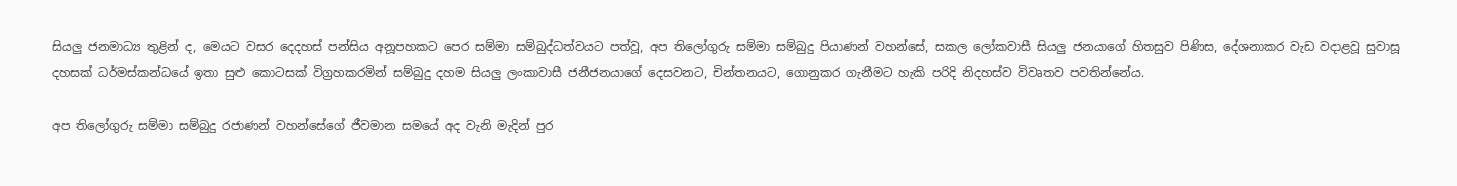සියලු ජනමාධ්‍ය තුළින් ද, මෙයට වසර දෙදහස් පන්සිය අනූපහකට පෙර සම්මා සම්බුද්ධත්වයට පත්වූ, අප තිලෝගුරු සම්මා සම්බුදු පියාණන් වහන්සේ, සකල ලෝකවාසී සියලු ජනයාගේ හිතසුව පිණිස, දේශනාකර වැඩ වදාළවූ සුවාසූ දහසක් ධර්මස්කන්ධයේ ඉතා සුළු කොටසක් විග්‍රහකරමින් සම්බුදු දහම සියලු ලංකාවාසී ජනීජනයාගේ දෙසවනට, චින්තනයට, ගොනුකර ගැනීමට හැකි පරිදි නිදහස්ව විවෘතව පවතින්නේය.

අප තිලෝගුරු සම්මා සම්බුදු රජාණන් වහන්සේගේ ජීවමාන සමයේ අද වැනි මැදින් පුර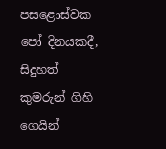පසළොස්වක පෝ දිනයකදී, සිදුහත් කුමරුන් ගිහි ගෙයින්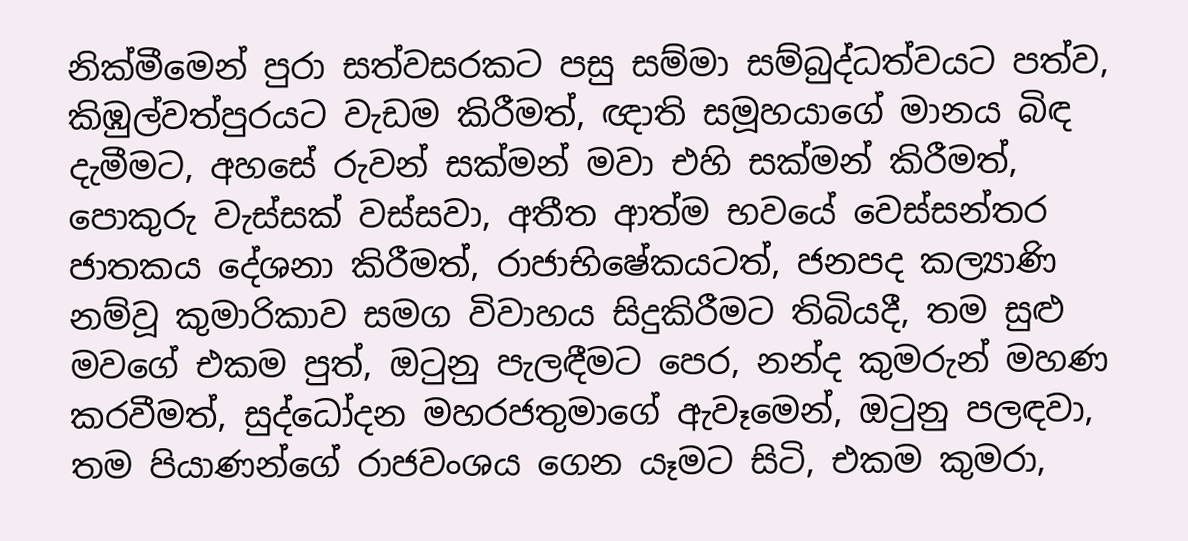නික්මීමෙන් පුරා සත්වසරකට පසු සම්මා සම්බුද්ධත්වයට පත්ව, කිඹුල්වත්පුරයට වැඩම කිරීමත්, ඥාති සමූහයාගේ මානය බිඳ දැමීමට, අහසේ රුවන් සක්මන් මවා එහි සක්මන් කිරීමත්, පොකුරු වැස්සක් වස්සවා, අතීත ආත්ම භවයේ වෙස්සන්තර ජාතකය දේශනා කිරීමත්, රාජාභිෂේකයටත්, ජනපද කල්‍යාණි නම්වූ කුමාරිකාව සමග විවාහය සිදුකිරීමට තිබියදී, තම සුළු මවගේ එකම පුත්, ඔටුනු පැලඳීමට පෙර, නන්ද කුමරුන් මහණ කරවීමත්, සුද්ධෝදන මහරජතුමාගේ ඇවෑමෙන්, ඔටුනු පලඳවා, තම පියාණන්ගේ රාජවංශය ගෙන යෑමට සිටි, එකම කුමරා,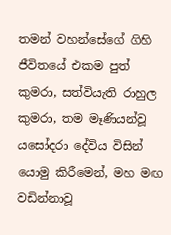තමන් වහන්සේගේ ගිහි ජීවිතයේ එකම පුත් කුමරා, සත්වියැති රාහුල කුමරා, තම මෑණියන්වූ යසෝදරා දේවිය විසින් යොමු කිරීමෙන්, මහ මඟ වඩින්නාවූ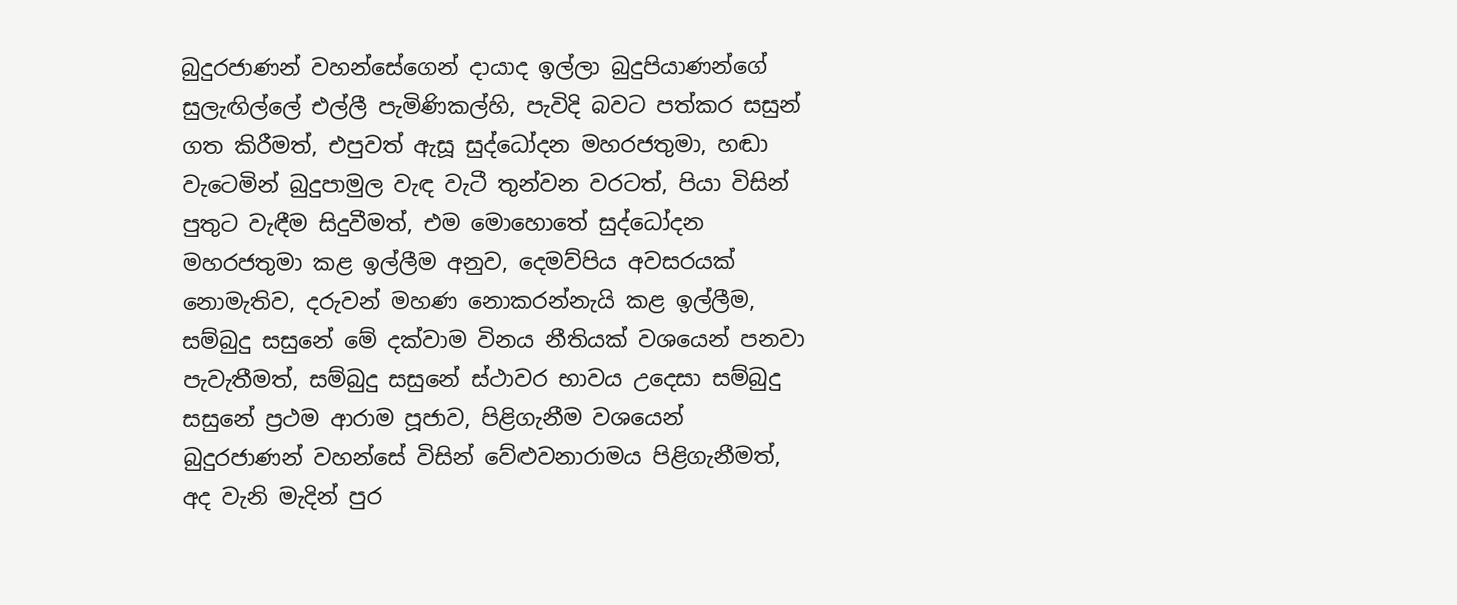බුදුරජාණන් වහන්සේගෙන් දායාද ඉල්ලා බුදුපියාණන්ගේ සුලැඟිල්ලේ එල්ලී පැමිණිකල්හි, පැවිදි බවට පත්කර සසුන් ගත කිරීමත්, එපුවත් ඇසූ සුද්ධෝදන මහරජතුමා, හඬා වැටෙමින් බුදුපාමුල වැඳ වැටී තුන්වන වරටත්, පියා විසින් පුතුට වැඳීම සිදුවීමත්, එම මොහොතේ සුද්ධෝදන මහරජතුමා කළ ඉල්ලීම අනුව, දෙමව්පිය අවසරයක් නොමැතිව, දරුවන් මහණ නොකරන්නැයි කළ ඉල්ලීම, සම්බුදු සසුනේ මේ දක්වාම විනය නීතියක් වශයෙන් පනවා පැවැතීමත්, සම්බුදු සසුනේ ස්ථාවර භාවය උදෙසා සම්බුදු සසුනේ ප්‍රථම ආරාම පූජාව, පිළිගැනීම වශයෙන් බුදුරජාණන් වහන්සේ විසින් වේළුවනාරාමය පිළිගැනීමත්, අද වැනි මැදින් පුර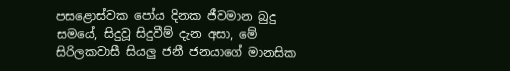පසළොස්වක පෝය දිනක ජීවමාන බුදු සමයේ, සිදුවූ සිදුවීම් දැන අසා, මේ සිරිලකවාසී සියලු ජනී ජනයාගේ මානසික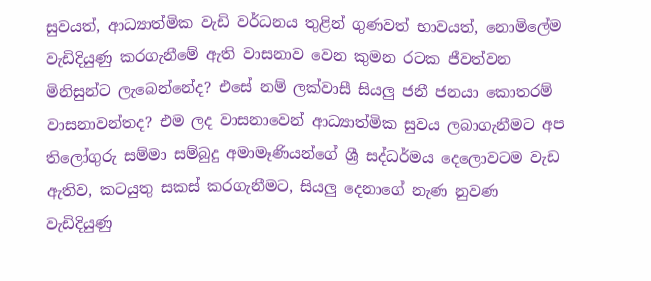සුවයත්, ආධ්‍යාත්මික වැඩි වර්ධනය තුළින් ගුණවත් භාවයත්, නොමිලේම වැඩිදියුණු කරගැනීමේ ඇති වාසනාව වෙන කුමන රටක ජීවත්වන මිනිසුන්ට ලැබෙන්නේද? එසේ නම් ලක්වාසී සියලු ජනී ජනයා කොතරම් වාසනාවන්තද? එම ලද වාසනාවෙන් ආධ්‍යාත්මික සුවය ලබාගැනීමට අප තිලෝගුරු සම්මා සම්බුදු අමාමෑණියන්ගේ ශ්‍රී සද්ධර්මය දෙලොවටම වැඩ ඇතිව, කටයුතු සකස් කරගැනීමට, සියලු දෙනාගේ නැණ නුවණ වැඩිදියුණු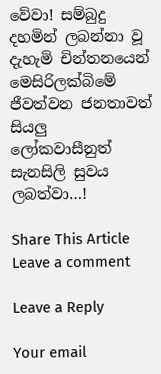වේවා! සම්බුදු දහමින් ලබන්නා වූ දැහැමි චින්තනයෙන් මෙසිරිලක්බිමේ ජීවත්වන ජනතාවත් සියලු ලෝකවාසීනුත් සැනසිලි සුවය ලබත්වා…!

Share This Article
Leave a comment

Leave a Reply

Your email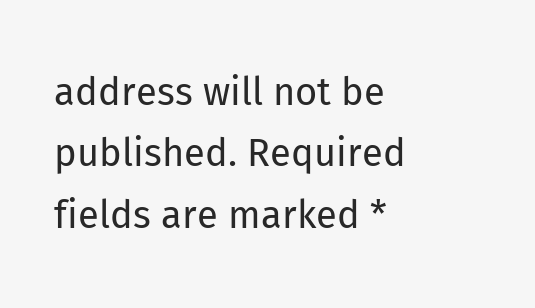address will not be published. Required fields are marked *